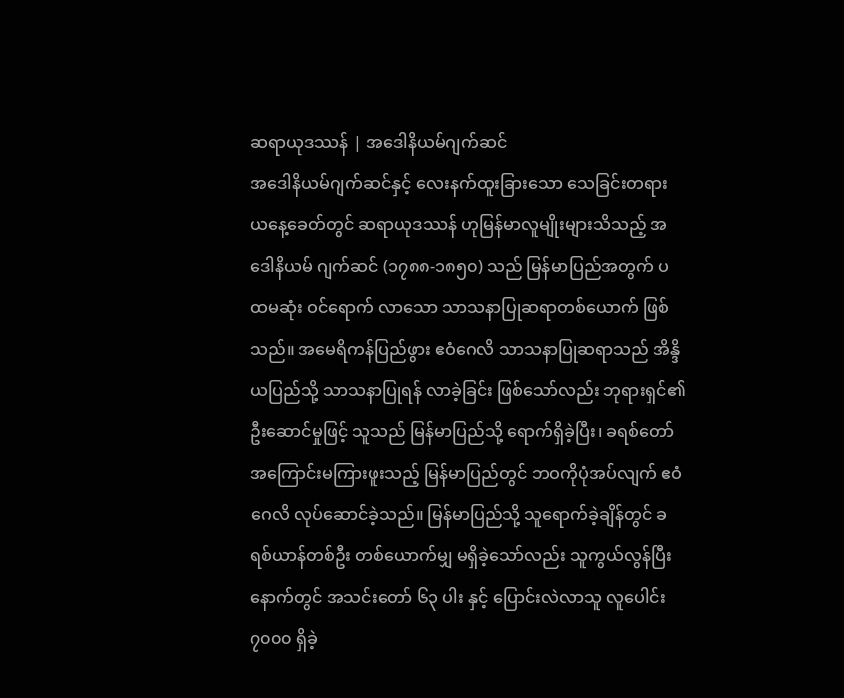ဆရာယုဒဿန် | အဒေါနိယမ်ဂျက်ဆင်
အဒေါနိယမ်ဂျက်ဆင်နှင့် လေးနက်ထူးခြားသော သေခြင်းတရား
ယနေ့ခေတ်တွင် ဆရာယုဒဿန် ဟုမြန်မာလူမျိုးများသိသည့် အဒေါနိယမ် ဂျက်ဆင် (၁၇၈၈-၁၈၅၀) သည် မြန်မာပြည်အတွက် ပထမဆုံး ဝင်ရောက် လာသော သာသနာပြုဆရာတစ်ယောက် ဖြစ်သည်။ အမေရိကန်ပြည်ဖွား ဧဝံဂေလိ သာသနာပြုဆရာသည် အိန္ဒိယပြည်သို့ သာသနာပြုရန် လာခဲ့ခြင်း ဖြစ်သော်လည်း ဘုရားရှင်၏ဦးဆောင်မှုဖြင့် သူသည် မြန်မာပြည်သို့ ရောက်ရှိခဲ့ပြီး၊ ခရစ်တော် အကြောင်းမကြားဖူးသည့် မြန်မာပြည်တွင် ဘဝကိုပုံအပ်လျက် ဧဝံဂေလိ လုပ်ဆောင်ခဲ့သည်။ မြန်မာပြည်သို့ သူရောက်ခဲ့ချိန်တွင် ခရစ်ယာန်တစ်ဦး တစ်ယောက်မျှ မရှိခဲ့သော်လည်း သူကွယ်လွန်ပြီး နောက်တွင် အသင်းတော် ၆၃ ပါး နှင့် ပြောင်းလဲလာသူ လူပေါင်း ၇၀၀၀ ရှိခဲ့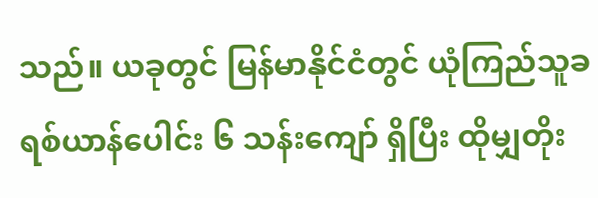သည်။ ယခုတွင် မြန်မာနိုင်ငံတွင် ယုံကြည်သူခရစ်ယာန်ပေါင်း ၆ သန်းကျော် ရှိပြီး ထိုမျှတိုး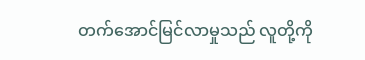တက်အောင်မြင်လာမှုသည် လူတို့ကို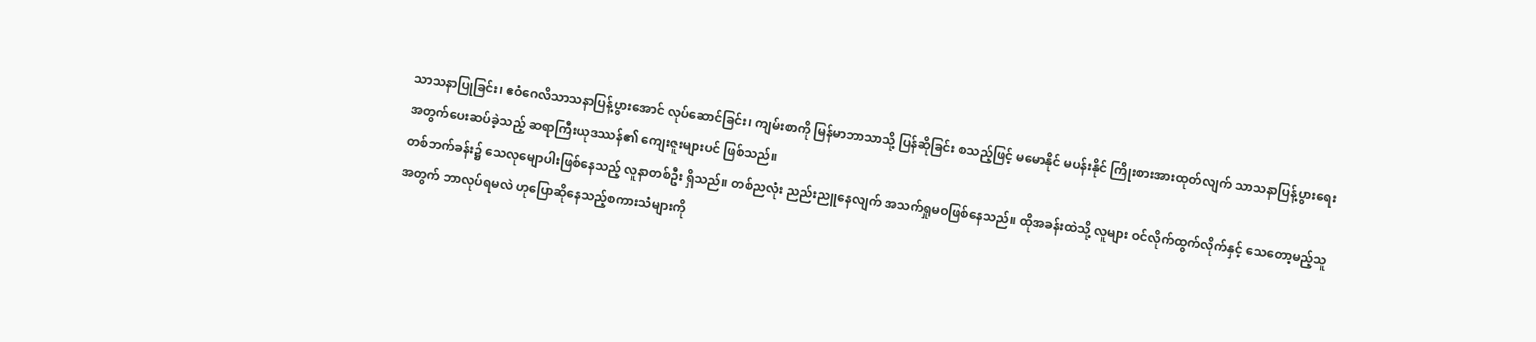သာသနာပြုခြင်း၊ ဧဝံဂေလိသာသနာပြန့်ပွားအောင် လုပ်ဆောင်ခြင်း၊ ကျမ်းစာကို မြန်မာဘာသာသို့ ပြန်ဆိုခြင်း စသည့်ဖြင့် မမောနိုင် မပန်းနိုင် ကြိုးစားအားထုတ်လျက် သာသနာပြန့်ပွားရေးအတွက်ပေးဆပ်ခဲ့သည့် ဆရာကြီးယုဒဿန်၏ ကျေးဇူးများပင် ဖြစ်သည်။
တစ်ဘက်ခန်း၌ သေလုမျောပါးဖြစ်နေသည့် လူနာတစ်ဦး ရှိသည်။ တစ်ညလုံး ညည်းညူနေလျက် အသက်ရှုမဝဖြစ်နေသည်။ ထိုအခန်းထဲသို့ လူများ ဝင်လိုက်ထွက်လိုက်နှင့် သေတော့မည့်သူအတွက် ဘာလုပ်ရမလဲ ဟုပြောဆိုနေသည့်စကားသံများကို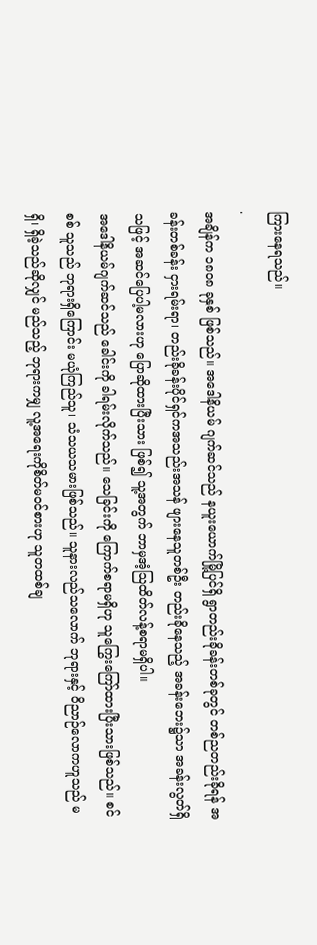ကြားနေရသည်။
.
အချိန်က ၁၈၀၈ ခုနှစ် ဖြစ်သည်။ အဒေါနိယမ် ဂျက်ဆင်သည် နယူးယောက်မြို့ပြင်ရှိ ရွာတည်းခိုခန်းတစ်ခုတွင် တစ်ညတည်းခိုရန် အခန်းတစ်ခန်း ငှားရမ်းရာ၊ တည်းခိုခန်းပိုင်ရှင်ကအသည်းအသန် ဖျားနေသူတစ်ဦး တည်းခိုနေသည့် အခန်းဘေး၌သာ အခန်းလွတ်ရှိသဖြင့် အဆင်ပြေပါ့မလားဟု ပြောဆိုထားပြီးသား ဖြစ်၍ သူ့အတွက် ဘာမှအံ့သြထိတ်လန့်စရာမရှိပါ။
အဒေါနိယမ်ဂျက်ဆင်သည် ခေါင်းကို ခါရမ်းလိုက်သည်။ သေခြင်းကို ကြောက်စရာမရှိဟု သူကြွေးကြော်ထားပြီးသားဖြစ်သည်။ စင်စစ် သူသည် ဘုရားရှိကြောင်း မယုံကြည်သူ၊ သံသယသမားဖြစ်သည်။ သူနားလည်သလောက် ဘုရားနှင့် ဝိညာဉ်လောကဟူသည် မရှိ၊ ရှိခဲ့သည်ဆိုလျှင် မည်သည့် ဘုရားကမျှ လူ့အရေးကိုစိတ်မဝင်စားဟု သူတထစ်ချ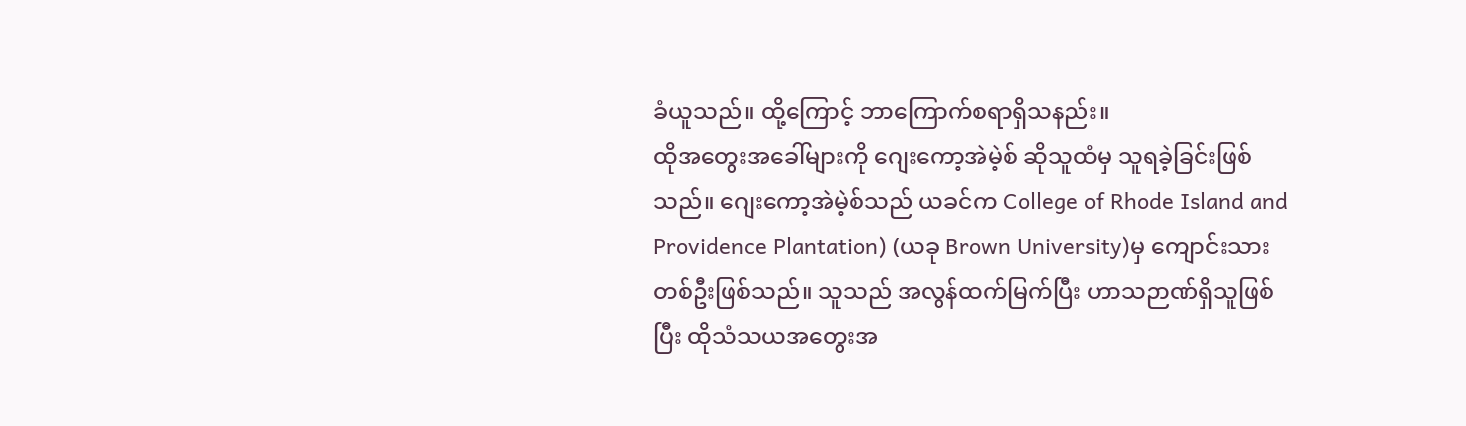ခံယူသည်။ ထို့ကြောင့် ဘာကြောက်စရာရှိသနည်း။
ထိုအတွေးအခေါ်များကို ဂျေးကော့အဲမဲ့စ် ဆိုသူထံမှ သူရခဲ့ခြင်းဖြစ်သည်။ ဂျေးကော့အဲမဲ့စ်သည် ယခင်က College of Rhode Island and Providence Plantation) (ယခု Brown University)မှ ကျောင်းသားတစ်ဦးဖြစ်သည်။ သူသည် အလွန်ထက်မြက်ပြီး ဟာသဉာဏ်ရှိသူဖြစ်ပြီး ထိုသံသယအတွေးအ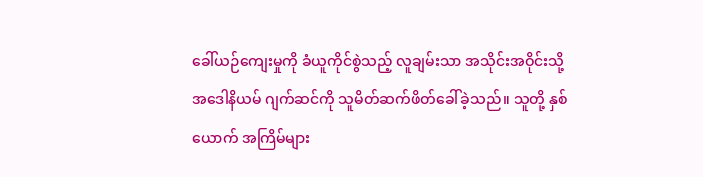ခေါ်ယဉ်ကျေးမှုကို ခံယူကိုင်စွဲသည့် လူချမ်းသာ အသိုင်းအဝိုင်းသို့ အဒေါနိယမ် ဂျက်ဆင်ကို သူမိတ်ဆက်ဖိတ်ခေါ်ခဲ့သည်။ သူတို့ နှစ်ယောက် အကြိမ်များ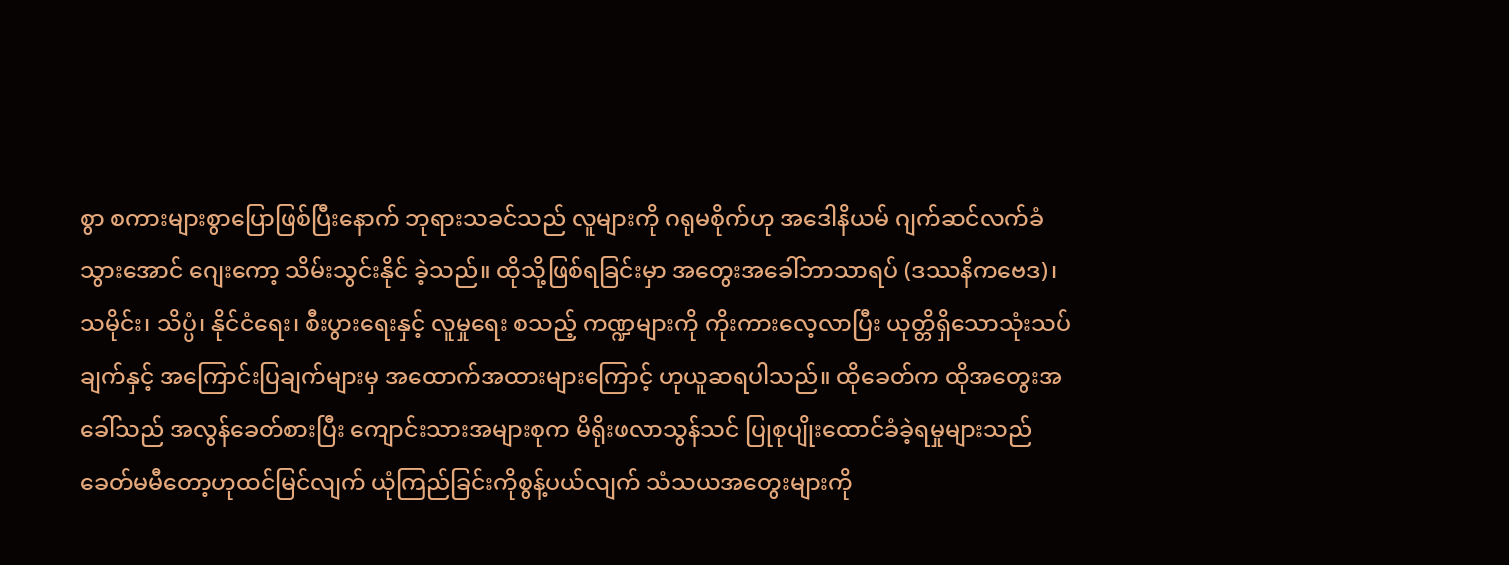စွာ စကားများစွာပြောဖြစ်ပြီးနောက် ဘုရားသခင်သည် လူများကို ဂရုမစိုက်ဟု အဒေါနိယမ် ဂျက်ဆင်လက်ခံသွားအောင် ဂျေးကော့ သိမ်းသွင်းနိုင် ခဲ့သည်။ ထိုသို့ဖြစ်ရခြင်းမှာ အတွေးအခေါ်ဘာသာရပ် (ဒဿနိကဗေဒ)၊ သမိုင်း၊ သိပ္ပံ၊ နိုင်ငံရေး၊ စီးပွားရေးနှင့် လူမှုရေး စသည့် ကဏ္ဍများကို ကိုးကားလေ့လာပြီး ယုတ္တိရှိသောသုံးသပ်ချက်နှင့် အကြောင်းပြချက်များမှ အထောက်အထားများကြောင့် ဟုယူဆရပါသည်။ ထိုခေတ်က ထိုအတွေးအခေါ်သည် အလွန်ခေတ်စားပြီး ကျောင်းသားအများစုက မိရိုးဖလာသွန်သင် ပြုစုပျိုးထောင်ခံခဲ့ရမှုများသည် ခေတ်မမီတော့ဟုထင်မြင်လျက် ယုံကြည်ခြင်းကိုစွန့်ပယ်လျက် သံသယအတွေးများကို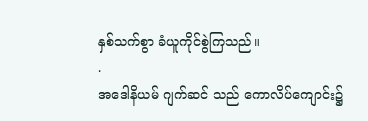နှစ်သက်စွာ ခံယူကိုင်စွဲကြသည်။
.
အဒေါနိယမ် ဂျက်ဆင် သည် ကောလိပ်ကျောင်း၌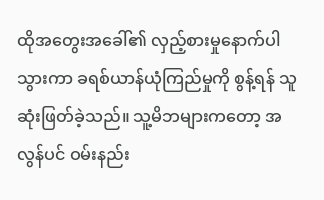ထိုအတွေးအခေါ်၏ လှည့်စားမှုနောက်ပါသွားကာ ခရစ်ယာန်ယုံကြည်မှုကို စွန့်ရန် သူဆုံးဖြတ်ခဲ့သည်။ သူ့မိဘများကတော့ အလွန်ပင် ဝမ်းနည်း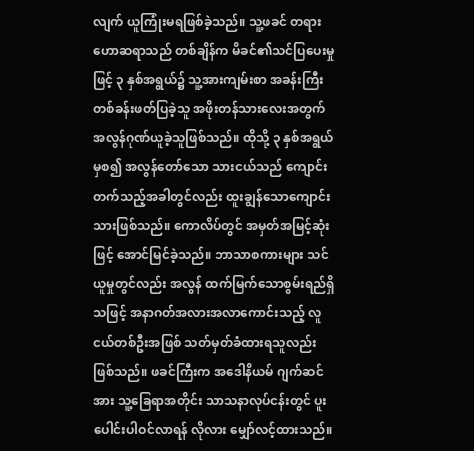လျက် ယူကြုံးမရဖြစ်ခဲ့သည်။ သူ့ဖခင် တရားဟောဆရာသည် တစ်ချိန်က မိခင်၏သင်ပြပေးမှုဖြင့် ၃ နှစ်အရွယ်၌ သူ့အားကျမ်းစာ အခန်းကြီးတစ်ခန်းဖတ်ပြခဲ့သူ အဖိုးတန်သားလေးအတွက် အလွန်ဂုဏ်ယူခဲ့သူဖြစ်သည်။ ထိုသို့ ၃ နှစ်အရွယ်မှစ၍ အလွန်တော်သော သားငယ်သည် ကျောင်းတက်သည့်အခါတွင်လည်း ထူးချွန်သောကျောင်းသားဖြစ်သည်။ ကောလိပ်တွင် အမှတ်အမြင့်ဆုံးဖြင့် အောင်မြင်ခဲ့သည်။ ဘာသာစကားများ သင်ယူမှုတွင်လည်း အလွန် ထက်မြက်သောစွမ်းရည်ရှိသဖြင့် အနာဂတ်အလားအလာကောင်းသည့် လူငယ်တစ်ဦးအဖြစ် သတ်မှတ်ခံထားရသူလည်း ဖြစ်သည်။ ဖခင်ကြီးက အဒေါနိယမ် ဂျက်ဆင်အား သူ့ခြေရာအတိုင်း သာသနာလုပ်ငန်းတွင် ပူးပေါင်းပါဝင်လာရန် လိုလား မျှော်လင့်ထားသည်။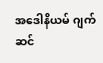အဒေါနိယမ် ဂျက်ဆင်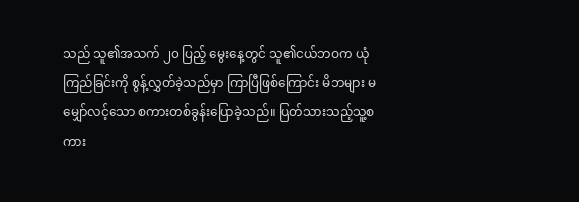သည် သူ၏အသက် ၂၀ ပြည့် မွေးနေ့တွင် သူ၏ငယ်ဘဝက ယုံကြည်ခြင်းကို စွန့်လွှတ်ခဲ့သည်မှာ ကြာပြီဖြစ်ကြောင်း မိဘများ မမျှော်လင့်သော စကားတစ်ခွန်းပြောခဲ့သည်။ ပြတ်သားသည့်သူ့စကား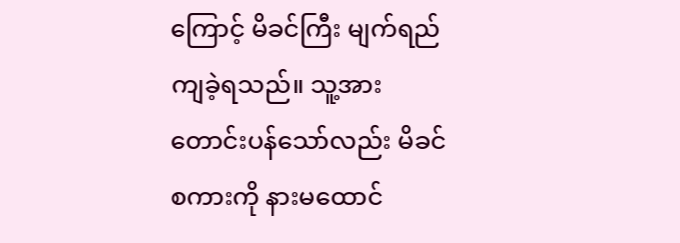ကြောင့် မိခင်ကြီး မျက်ရည်ကျခဲ့ရသည်။ သူ့အား တောင်းပန်သော်လည်း မိခင်စကားကို နားမထောင်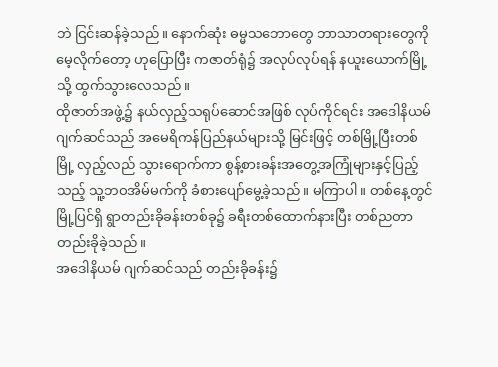ဘဲ ငြင်းဆန်ခဲ့သည်။ နောက်ဆုံး ဓမ္မသဘောတွေ ဘာသာတရားတွေကို မေ့လိုက်တော့ ဟုပြောပြီး ကဇာတ်ရုံ၌ အလုပ်လုပ်ရန် နယူးယောက်မြို့သို့ ထွက်သွားလေသည်။
ထိုဇာတ်အဖွဲ့၌ နယ်လှည့်သရုပ်ဆောင်အဖြစ် လုပ်ကိုင်ရင်း အဒေါနိယမ် ဂျက်ဆင်သည် အမေရိကန်ပြည်နယ်များသို့ မြင်းဖြင့် တစ်မြို့ပြီးတစ်မြို့ လှည့်လည် သွားရောက်ကာ စွန့်စားခန်းအတွေ့အကြုံများနှင့်ပြည့်သည့် သူ့ဘဝအိမ်မက်ကို ခံစားပျော်မွေ့ခဲ့သည်။ မကြာပါ။ တစ်နေ့တွင် မြို့ပြင်ရှိ ရွာတည်းခိုခန်းတစ်ခု၌ ခရီးတစ်ထောက်နားပြီး တစ်ညတာ တည်းခိုခဲ့သည်။
အဒေါနိယမ် ဂျက်ဆင်သည် တည်းခိုခန်း၌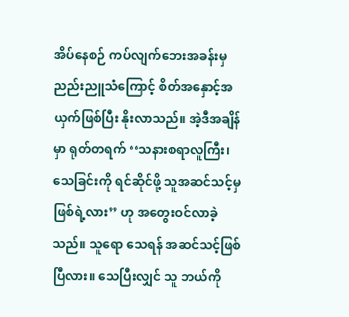အိပ်နေစဉ် ကပ်လျက်ဘေးအခန်းမှ ညည်းညူသံကြောင့် စိတ်အနှောင့်အယှက်ဖြစ်ပြီး နိုးလာသည်။ အဲ့ဒီအချိန်မှာ ရုတ်တရက် ‘‘သနားစရာလူကြီး၊ သေခြင်းကို ရင်ဆိုင်ဖို့ သူအဆင်သင့်မှဖြစ်ရဲ့လား’’ ဟု အတွေးဝင်လာခဲ့သည်။ သူရော သေရန် အဆင်သင့်ဖြစ်ပြီလား။ သေပြီးလျှင် သူ ဘယ်ကို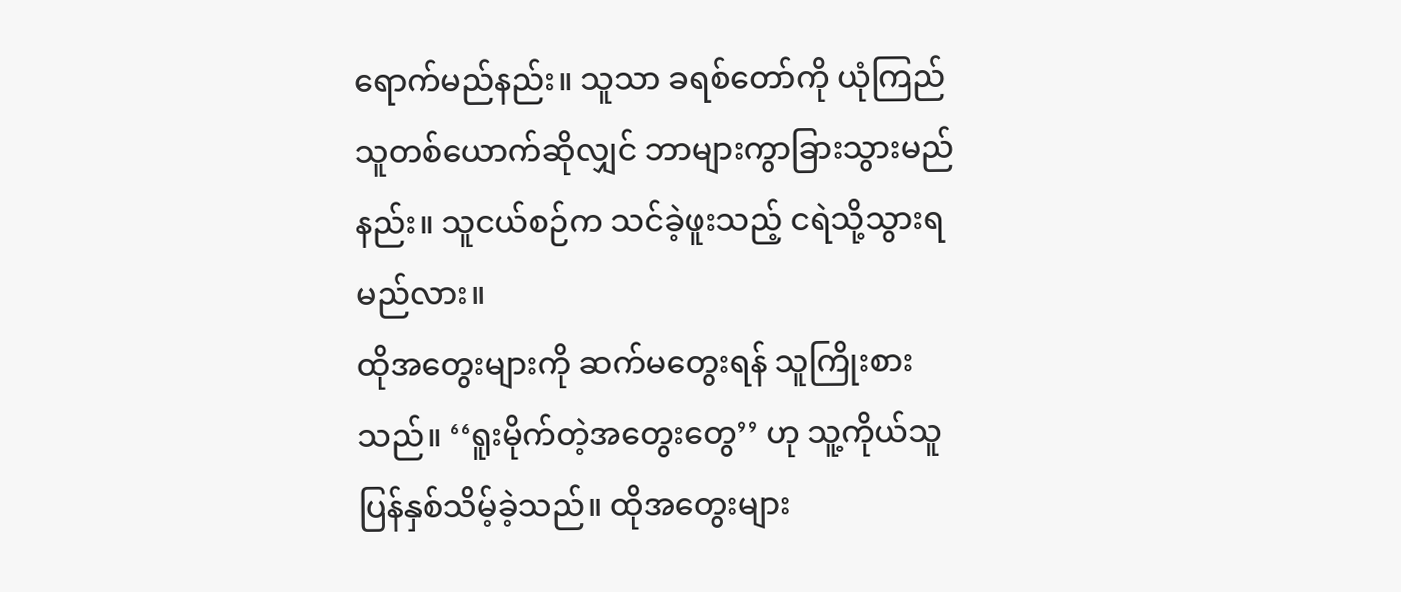ရောက်မည်နည်း။ သူသာ ခရစ်တော်ကို ယုံကြည်သူတစ်ယောက်ဆိုလျှင် ဘာများကွာခြားသွားမည်နည်း။ သူငယ်စဉ်က သင်ခဲ့ဖူးသည့် ငရဲသို့သွားရမည်လား။
ထိုအတွေးများကို ဆက်မတွေးရန် သူကြိုးစားသည်။ ‘‘ရူးမိုက်တဲ့အတွေးတွေ’’ ဟု သူ့ကိုယ်သူ ပြန်နှစ်သိမ့်ခဲ့သည်။ ထိုအတွေးများ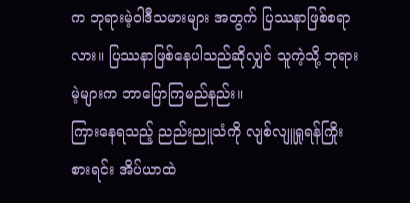က ဘုရားမဲ့ဝါဒီသမားများ အတွက် ပြဿနာဖြစ်စရာလား။ ပြဿနာဖြစ်နေပါသည်ဆိုလျှင် သူကဲ့သို့ ဘုရားမဲ့များက ဘာပြောကြမည်နည်း။
ကြားနေရသည့် ညည်းညူသံကို လျစ်လျူရှုရန်ကြိုးစားရင်း အိပ်ယာထဲ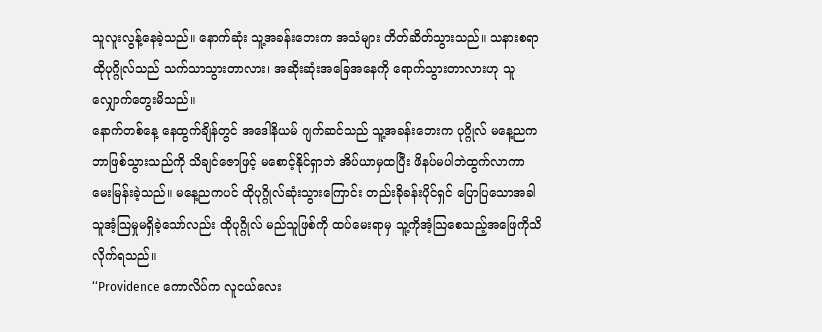သူလူးလွန့်နေခဲ့သည်။ နောက်ဆုံး သူ့အခန်းဘေးက အသံများ တိတ်ဆိတ်သွားသည်။ သနားစရာထိုပုဂ္ဂိုလ်သည် သက်သာသွားတာလား၊ အဆိုးဆုံးအခြေအနေကို ရောက်သွားတာလားဟု သူလျှောက်တွေးမိသည်။
နောက်တစ်နေ့ နေထွက်ချိန်တွင် အဒေါနိယမ် ဂျက်ဆင်သည် သူ့အခန်းဘေးက ပုဂ္ဂိုလ် မနေ့ညက ဘာဖြစ်သွားသည်ကို သိချင်ဇောဖြင့် မစောင့်နိုင်ရှာဘဲ အိပ်ယာမှထပြီး ဖိနပ်မပါဘဲထွက်လာကာ မေးမြန်းခဲ့သည်။ မနေ့ညကပင် ထိုပုဂ္ဂိုလ်ဆုံးသွားကြောင်း တည်းခိုခန်းပိုင်ရှင် ပြောပြသောအခါ သူအံ့သြမှုမရှိခဲ့သော်လည်း ထိုပုဂ္ဂိုလ် မည်သူဖြစ်ကို ထပ်မေးရာမှ သူ့ကိုအံ့သြစေသည့်အဖြေကိုသိလိုက်ရသည်။
‘‘Providence ကောလိပ်က လူငယ်လေး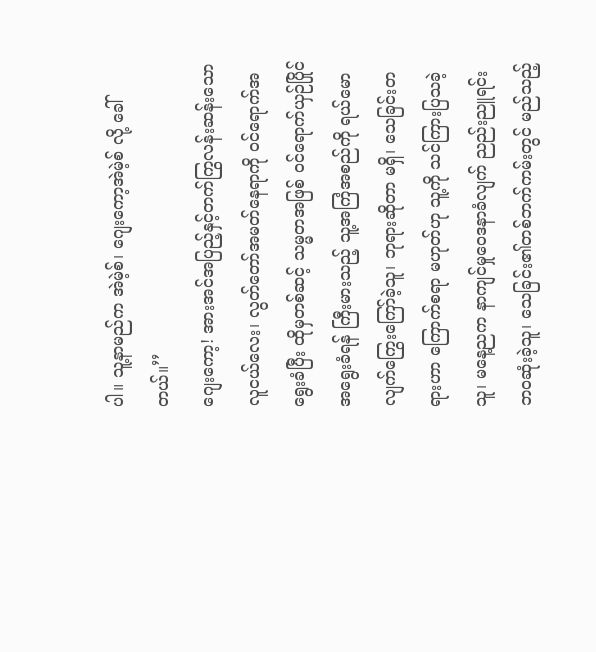ပါ။ သူ့နာမည်က အဲမဲ့စ်၊ ဂျေးကော့အဲမဲ့စ် လို့ ခေါ်တယ်။’’
ဂျေးကော့! အားအင်အပြည့်နှင့်တက်ကြွလန်းဆန်းသောလူငယ်လေး၊ လွတ်တော်အမတ်နေရာကို ဝင်ရောက်အရွေးခံပြီး ထိုမှတစ်ဆင့် သမ္မတအဖြစ် ဝင်ရောက်ယှဉ်ပြိုင်အရွေးခံရန် ကြီးမားသည့် သူ့အကြံအစည်ကို ရယ်မောလျက်ကြွေးကြော်ခဲ့သူ၊ ဘုရားဆိုတာ မရှိ၊ သေခြင်းတရားဟာ ကြောက်စရာ မဟုတ်ဟု သူ့ကို သင်ကြားပြသခဲ့သူ၊ မနေ့ညက နာကျင်မှုဝေဒနာခံလျက် ညည်းညူရင်း ဘဝဆုံးခဲ့သူ၊ သေခြင်း၏တစ်ဘက်ကမ်းတွင် မည်သည့်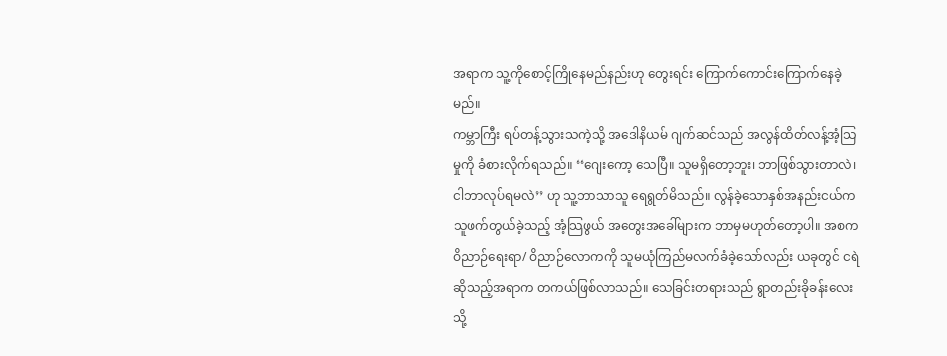အရာက သူ့ကိုစောင့်ကြိုနေမည်နည်းဟု တွေးရင်း ကြောက်ကောင်းကြောက်နေခဲ့မည်။
ကမ္ဘာကြီး ရပ်တန့်သွားသကဲ့သို့ အဒေါနိယမ် ဂျက်ဆင်သည် အလွန်ထိတ်လန့်အံ့သြမှုကို ခံစားလိုက်ရသည်။ ‘‘ဂျေးကော့ သေပြီ။ သူမရှိတော့ဘူး၊ ဘာဖြစ်သွားတာလဲ၊ ငါဘာလုပ်ရမလဲ’’ ဟု သူ့ဘာသာသူ ရေရွတ်မိသည်။ လွန်ခဲ့သောနှစ်အနည်းငယ်က သူဖက်တွယ်ခဲ့သည့် အံ့သြဖွယ် အတွေးအခေါ်များက ဘာမှမဟုတ်တော့ပါ။ အစက ဝိညာဉ်ရေးရာ/ ဝိညာဉ်လောကကို သူမယုံကြည်မလက်ခံခဲ့သော်လည်း ယခုတွင် ငရဲဆိုသည့်အရာက တကယ်ဖြစ်လာသည်။ သေခြင်းတရားသည် ရွာတည်းခိုခန်းလေးသို့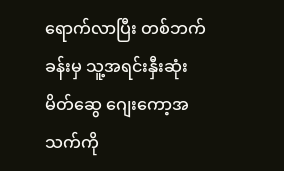ရောက်လာပြီး တစ်ဘက်ခန်းမှ သူ့အရင်းနှီးဆုံးမိတ်ဆွေ ဂျေးကော့အသက်ကို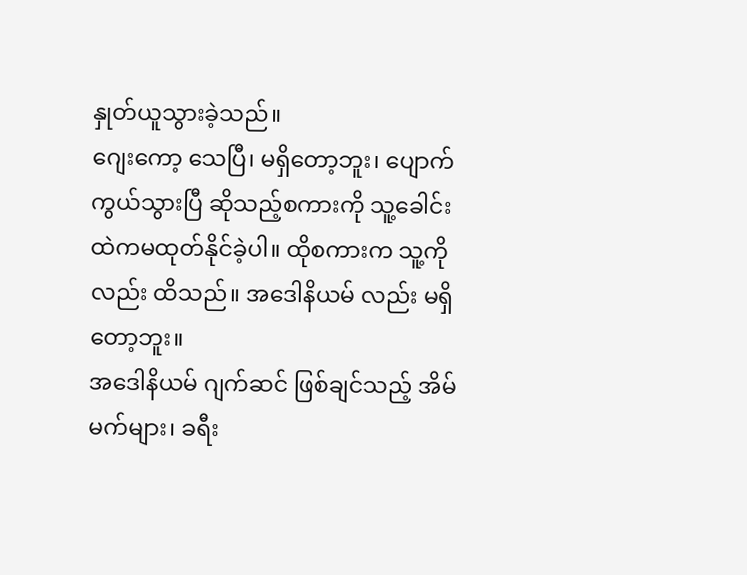နှုတ်ယူသွားခဲ့သည်။
ဂျေးကော့ သေပြီ၊ မရှိတော့ဘူး၊ ပျောက်ကွယ်သွားပြီ ဆိုသည့်စကားကို သူ့ခေါင်းထဲကမထုတ်နိုင်ခဲ့ပါ။ ထိုစကားက သူ့ကိုလည်း ထိသည်။ အဒေါနိယမ် လည်း မရှိတော့ဘူး။
အဒေါနိယမ် ဂျက်ဆင် ဖြစ်ချင်သည့် အိမ်မက်များ၊ ခရီး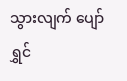သွားလျက် ပျော်ရွှင်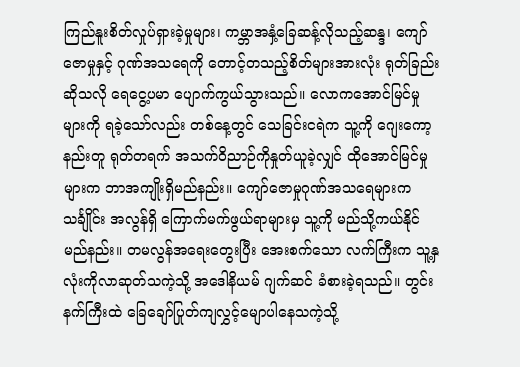ကြည်နူးစိတ်လှုပ်ရှားခဲ့မှုများ၊ ကမ္ဘာအနှံ့ခြေဆန့်လိုသည့်ဆန္ဒ၊ ကျော်ဇောမှုနှင့် ဂုဏ်အသရေကို တောင့်တသည့်စိတ်များအားလုံး ရုတ်ခြည်းဆိုသလို ရေငွေ့ပမာ ပျောက်ကွယ်သွားသည်။ လောကအောင်မြင်မှုများကို ရခဲ့သော်လည်း တစ်နေ့တွင် သေခြင်းငရဲက သူ့ကို ဂျေးကော့ နည်းတူ ရုတ်တရက် အသက်ဝိညာဉ်ကိုနှုတ်ယူခဲ့လျှင် ထိုအောင်မြင်မှုများက ဘာအကျိုးရှိမည်နည်း။ ကျော်ဇောမှုဂုဏ်အသရေများက သင်္ချိုင်း အလွန်ရှိ ကြောက်မက်ဖွယ်ရာများမှ သူ့ကို မည်သို့ကယ်နိုင်မည်နည်း။ တမလွန်အရေးတွေးပြီး အေးစက်သော လက်ကြီးက သူ့နှလုံးကိုလာဆုတ်သကဲ့သို့ အဒေါနိယမ် ဂျက်ဆင် ခံစားခဲ့ရသည်။ တွင်းနက်ကြီးထဲ ခြေချော်ပြုတ်ကျလွှင့်မျောပါနေသကဲ့သို့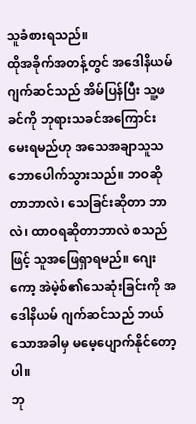သူခံစားရသည်။
ထိုအခိုက်အတန့်တွင် အဒေါနိယမ် ဂျက်ဆင်သည် အိမ်ပြန်ပြီး သူ့ဖခင်ကို ဘုရားသခင်အကြောင်းမေးရမည်ဟု အသေအချာသူသဘောပေါက်သွားသည်။ ဘဝဆိုတာဘာလဲ၊ သေခြင်းဆိုတာ ဘာလဲ၊ ထာဝရဆိုတာဘာလဲ စသည်ဖြင့် သူအဖြေရှာရမည်။ ဂျေးကော့ အဲမဲ့စ်၏သေဆုံးခြင်းကို အဒေါနိယမ် ဂျက်ဆင်သည် ဘယ်သောအခါမှ မမေ့ပျောက်နိုင်တော့ပါ။
ဘု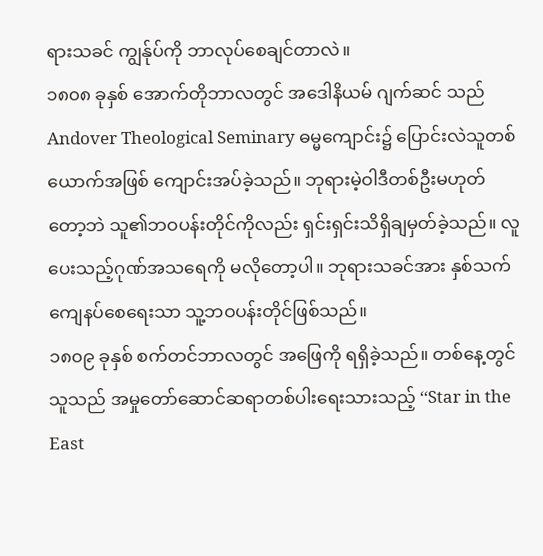ရားသခင် ကျွန်ုပ်ကို ဘာလုပ်စေချင်တာလဲ။
၁၈၀၈ ခုနှစ် အောက်တိုဘာလတွင် အဒေါနိယမ် ဂျက်ဆင် သည် Andover Theological Seminary ဓမ္မကျောင်း၌ ပြောင်းလဲသူတစ်ယောက်အဖြစ် ကျောင်းအပ်ခဲ့သည်။ ဘုရားမဲ့ဝါဒီတစ်ဦးမဟုတ်တော့ဘဲ သူ၏ဘဝပန်းတိုင်ကိုလည်း ရှင်းရှင်းသိရှိချမှတ်ခဲ့သည်။ လူပေးသည့်ဂုဏ်အသရေကို မလိုတော့ပါ။ ဘုရားသခင်အား နှစ်သက်ကျေနပ်စေရေးသာ သူ့ဘဝပန်းတိုင်ဖြစ်သည်။
၁၈၀၉ ခုနှစ် စက်တင်ဘာလတွင် အဖြေကို ရရှိခဲ့သည်။ တစ်နေ့တွင် သူသည် အမှုတော်ဆောင်ဆရာတစ်ပါးရေးသားသည့် ‘‘Star in the East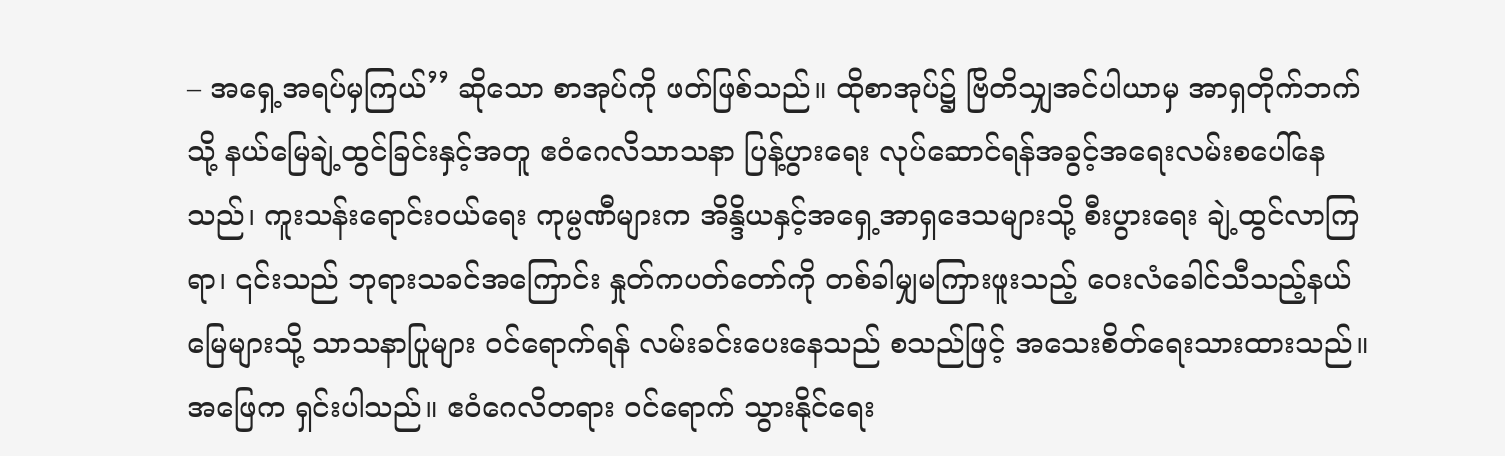– အရှေ့အရပ်မှကြယ်’’ ဆိုသော စာအုပ်ကို ဖတ်ဖြစ်သည်။ ထိုစာအုပ်၌ ဗြိတိသျှအင်ပါယာမှ အာရှတိုက်ဘက်သို့ နယ်မြေချဲ့ထွင်ခြင်းနှင့်အတူ ဧဝံဂေလိသာသနာ ပြန့်ပွားရေး လုပ်ဆောင်ရန်အခွင့်အရေးလမ်းစပေါ်နေသည်၊ ကူးသန်းရောင်းဝယ်ရေး ကုမ္ပဏီများက အိန္ဒိယနှင့်အရှေ့အာရှဒေသများသို့ စီးပွားရေး ချဲ့ထွင်လာကြရာ၊ ၎င်းသည် ဘုရားသခင်အကြောင်း နှုတ်ကပတ်တော်ကို တစ်ခါမျှမကြားဖူးသည့် ဝေးလံခေါင်သီသည့်နယ်မြေများသို့ သာသနာပြုများ ဝင်ရောက်ရန် လမ်းခင်းပေးနေသည် စသည်ဖြင့် အသေးစိတ်ရေးသားထားသည်။ အဖြေက ရှင်းပါသည်။ ဧဝံဂေလိတရား ဝင်ရောက် သွားနိုင်ရေး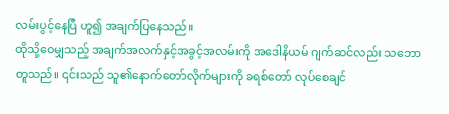လမ်းပွင့်နေပြီ ဟူ၍ အချက်ပြနေသည်။
ထိုသို့ဝေမျှသည့် အချက်အလက်နှင့်အခွင့်အလမ်းကို အဒေါနိယမ် ဂျက်ဆင်လည်း သဘောတူသည်။ ၎င်းသည် သူ၏နောက်တော်လိုက်များကို ခရစ်တော် လုပ်စေချင်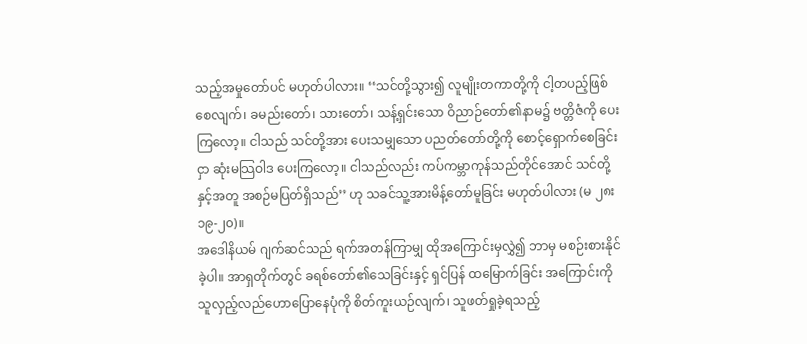သည့်အမှုတော်ပင် မဟုတ်ပါလား။ ‘‘သင်တို့သွား၍ လူမျိုးတကာတို့ကို ငါ့တပည့်ဖြစ်စေလျက်၊ ခမည်းတော်၊ သားတော်၊ သန့်ရှင်းသော ဝိညာဉ်တော်၏နာမ၌ ဗတ္တိဇံကို ပေးကြလော့။ ငါသည် သင်တို့အား ပေးသမျှသော ပညတ်တော်တို့ကို စောင့်ရှောက်စေခြင်းငှာ ဆုံးမသြဝါဒ ပေးကြလော့။ ငါသည်လည်း ကပ်ကမ္ဘာကုန်သည်တိုင်အောင် သင်တို့နှင့်အတူ အစဉ်မပြတ်ရှိသည်’’ ဟု သခင်သူ့အားမိန့်တော်မူခြင်း မဟုတ်ပါလား (မ ၂၈း၁၉-၂၀)။
အဒေါနိယမ် ဂျက်ဆင်သည် ရက်အတန်ကြာမျှ ထိုအကြောင်းမှလွှဲ၍ ဘာမှ မစဉ်းစားနိုင်ခဲ့ပါ။ အာရှတိုက်တွင် ခရစ်တော်၏သေခြင်းနှင့် ရှင်ပြန် ထမြောက်ခြင်း အကြောင်းကို သူလှည့်လည်ဟောပြောနေပုံကို စိတ်ကူးယဉ်လျက်၊ သူဖတ်ရှုခဲ့ရသည့်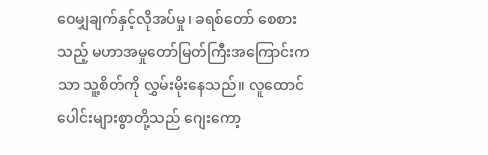ဝေမျှချက်နှင့်လိုအပ်မှု၊ ခရစ်တော် စေစားသည့် မဟာအမှုတော်မြတ်ကြီးအကြောင်းကသာ သူ့စိတ်ကို လွှမ်းမိုးနေသည်။ လူထောင်ပေါင်းများစွာတို့သည် ဂျေးကော့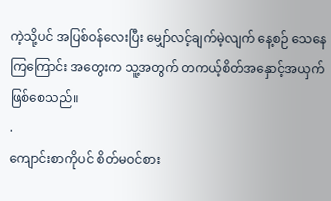ကဲ့သို့ပင် အပြစ်ဝန်လေးပြီး မျှော်လင့်ချက်မဲ့လျက် နေ့စဉ် သေနေကြကြောင်း အတွေးက သူ့အတွက် တကယ့်စိတ်အနှောင့်အယှက် ဖြစ်စေသည်။
.
ကျောင်းစာကိုပင် စိတ်မဝင်စား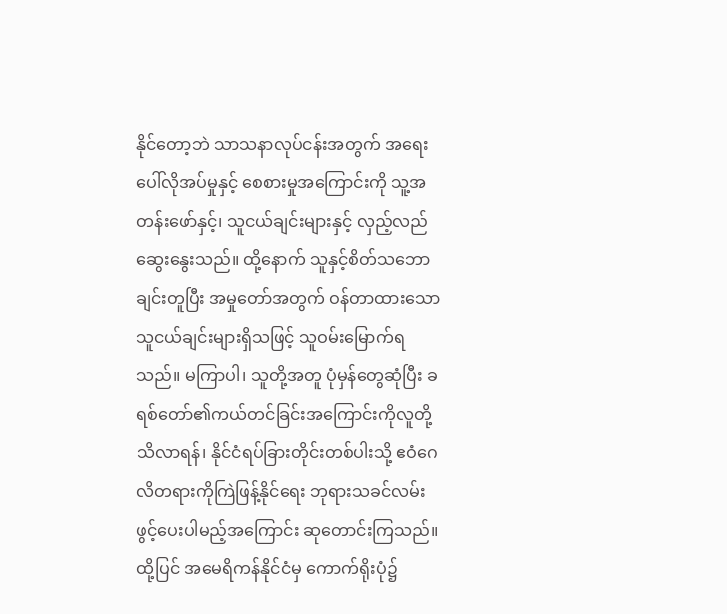နိုင်တော့ဘဲ သာသနာလုပ်ငန်းအတွက် အရေးပေါ်လိုအပ်မှုနှင့် စေစားမှုအကြောင်းကို သူ့အတန်းဖော်နှင့်၊ သူငယ်ချင်းများနှင့် လှည့်လည်ဆွေးနွေးသည်။ ထို့နောက် သူနှင့်စိတ်သဘောချင်းတူပြီး အမှုတော်အတွက် ဝန်တာထားသော သူငယ်ချင်းများရှိသဖြင့် သူဝမ်းမြောက်ရသည်။ မကြာပါ၊ သူတို့အတူ ပုံမှန်တွေဆုံပြီး ခရစ်တော်၏ကယ်တင်ခြင်းအကြောင်းကိုလူတို့သိလာရန်၊ နိုင်ငံရပ်ခြားတိုင်းတစ်ပါးသို့ ဧဝံဂေလိတရားကိုကြဲဖြန့်နိုင်ရေး ဘုရားသခင်လမ်းဖွင့်ပေးပါမည့်အကြောင်း ဆုတောင်းကြသည်။ ထို့ပြင် အမေရိကန်နိုင်ငံမှ ကောက်ရိုးပုံ၌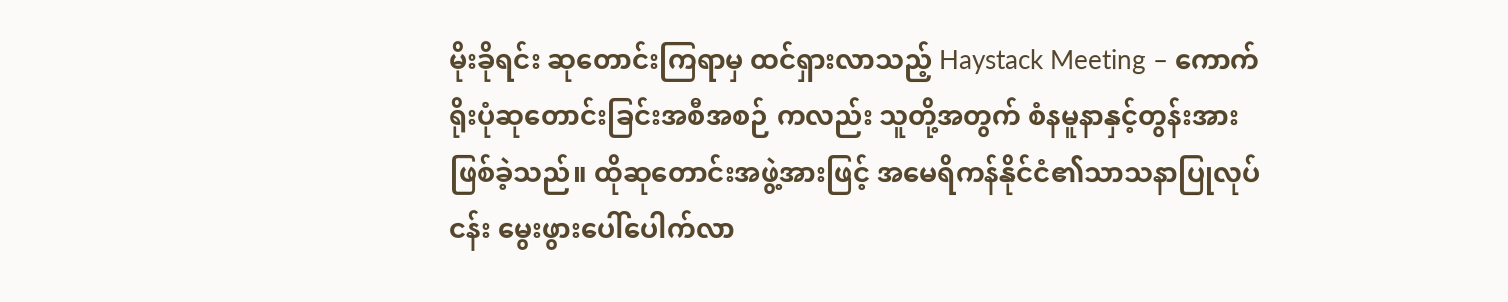မိုးခိုရင်း ဆုတောင်းကြရာမှ ထင်ရှားလာသည့် Haystack Meeting – ကောက်ရိုးပုံဆုတောင်းခြင်းအစီအစဉ် ကလည်း သူတို့အတွက် စံနမူနာနှင့်တွန်းအား ဖြစ်ခဲ့သည်။ ထိုဆုတောင်းအဖွဲ့အားဖြင့် အမေရိကန်နိုင်ငံ၏သာသနာပြုလုပ်ငန်း မွေးဖွားပေါ်ပေါက်လာ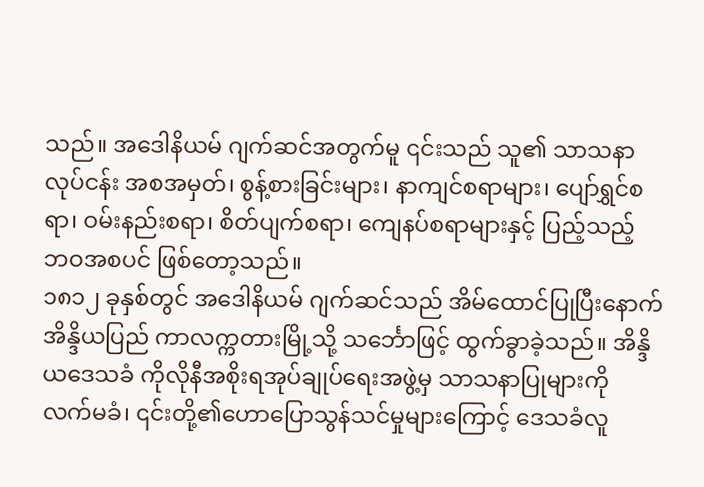သည်။ အဒေါနိယမ် ဂျက်ဆင်အတွက်မူ ၎င်းသည် သူ၏ သာသနာလုပ်ငန်း အစအမှတ်၊ စွန့်စားခြင်းများ၊ နာကျင်စရာများ၊ ပျော်ရွှင်စရာ၊ ဝမ်းနည်းစရာ၊ စိတ်ပျက်စရာ၊ ကျေနပ်စရာများနှင့် ပြည့်သည့် ဘဝအစပင် ဖြစ်တော့သည်။
၁၈၁၂ ခုနှစ်တွင် အဒေါနိယမ် ဂျက်ဆင်သည် အိမ်ထောင်ပြုပြီးနောက် အိန္ဒိယပြည် ကာလက္ကတားမြို့သို့ သင်္ဘောဖြင့် ထွက်ခွာခဲ့သည်။ အိန္ဒိယဒေသခံ ကိုလိုနီအစိုးရအုပ်ချုပ်ရေးအဖွဲ့မှ သာသနာပြုများကို လက်မခံ၊ ၎င်းတို့၏ဟောပြောသွန်သင်မှုများကြောင့် ဒေသခံလူ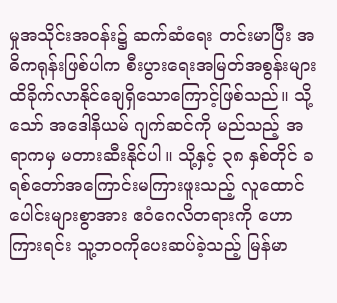မှုအသိုင်းအဝန်း၌ ဆက်ဆံရေး တင်းမာပြီး အဓိကရုန်းဖြစ်ပါက စီးပွားရေးအမြတ်အစွန်းများ ထိခိုက်လာနိုင်ချေရှိသောကြောင့်ဖြစ်သည်။ သို့သော် အဒေါနိယမ် ဂျက်ဆင်ကို မည်သည့် အရာကမှ မတားဆီးနိုင်ပါ။ သို့နှင့် ၃၈ နှစ်တိုင် ခရစ်တော်အကြောင်းမကြားဖူးသည့် လူထောင်ပေါင်းများစွာအား ဧဝံဂေလိတရားကို ဟောကြားရင်း သူ့ဘဝကိုပေးဆပ်ခဲ့သည့် မြန်မာ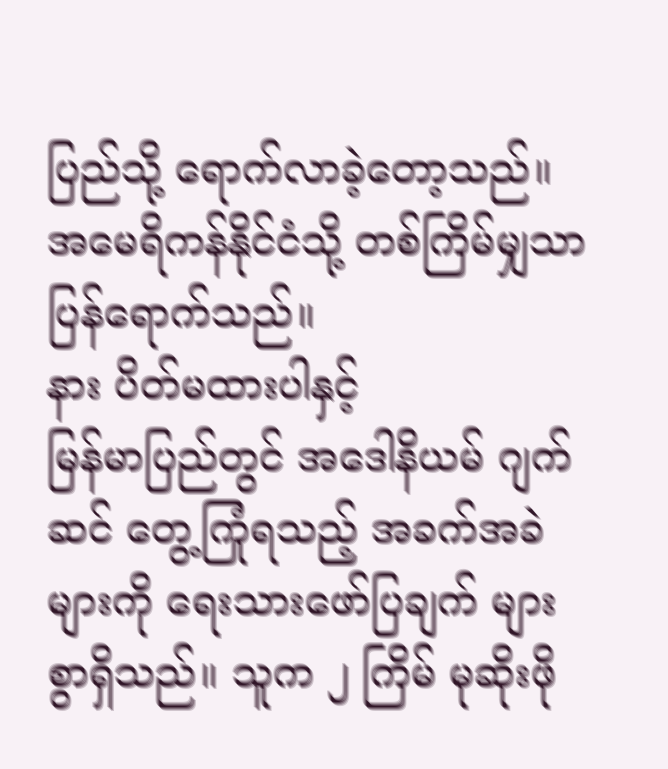ပြည်သို့ ရောက်လာခဲ့တော့သည်။ အမေရိကန်နိုင်ငံသို့ တစ်ကြိမ်မျှသာ ပြန်ရောက်သည်။
နား ပိတ်မထားပါနှင့်
မြန်မာပြည်တွင် အဒေါနိယမ် ဂျက်ဆင် တွေ့ကြုံရသည့် အခက်အခဲများကို ရေးသားဖော်ပြချက် များစွာရှိသည်။ သူက ၂ ကြိမ် မုဆိုးဖို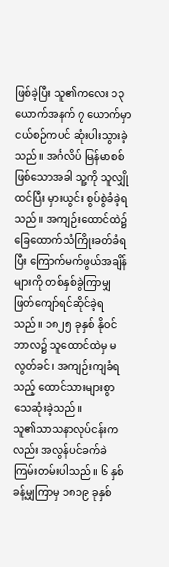ဖြစ်ခဲ့ပြီး သူ၏ကလေး ၁၃ ယောက်အနက် ၇ ယောက်မှာ ငယ်စဉ်ကပင် ဆုံးပါးသွားခဲ့သည်။ အင်္ဂလိပ် မြန်မာစစ်ဖြစ်သောအခါ သူ့ကို သူလျှိုထင်ပြီး မှားယွင်း စွပ်စွဲခံခဲ့ရသည်။ အကျဉ်းထောင်ထဲ၌ ခြေထောက်သံကြိုးခတ်ခံရပြီး ကြောက်မက်ဖွယ်အချိန်များကို တစ်နှစ်ခွဲကြာမျှ ဖြတ်ကျော်ရင်ဆိုင်ခဲ့ရသည်။ ၁၈၂၅ ခုနှစ် နိုဝင်ဘာလ၌ သူထောင်ထဲမှ မလွတ်ခင်၊ အကျဉ်းကျခံရသည့် ထောင်သားများစွာ သေဆုံးခဲ့သည်။
သူ၏သာသနာလုပ်ငန်းကလည်း အလွန်ပင်ခက်ခဲကြမ်းတမ်းပါသည်။ ၆ နှစ်ခန့်မျှကြာမှ ၁၈၁၉ ခုနှစ်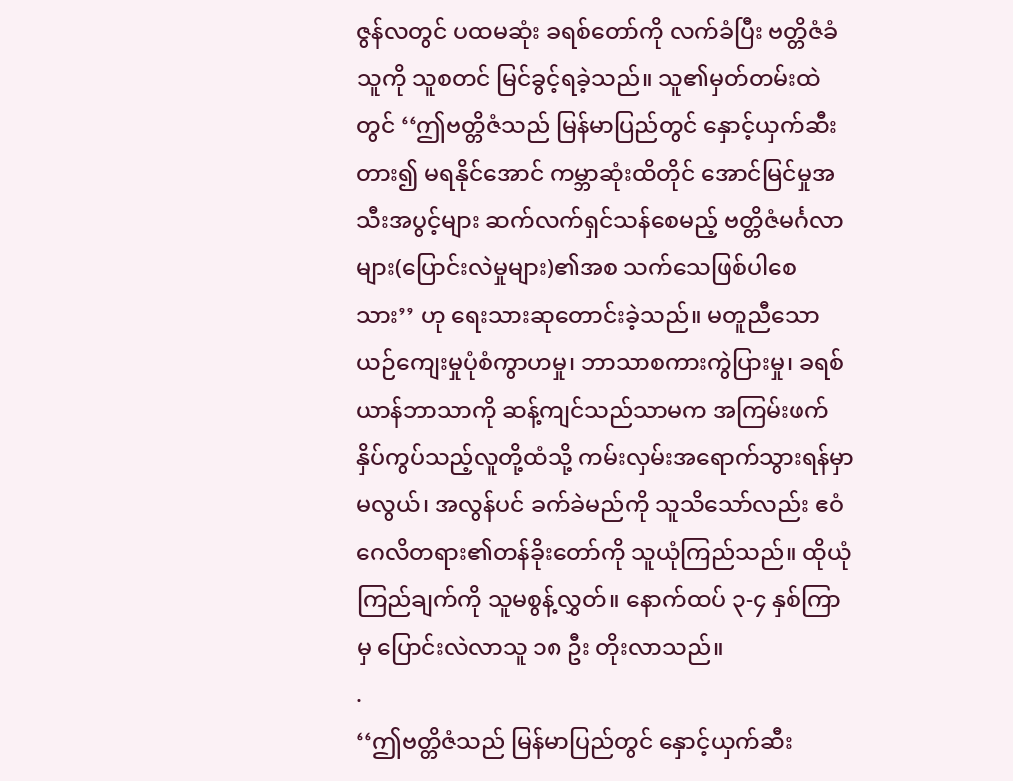ဇွန်လတွင် ပထမဆုံး ခရစ်တော်ကို လက်ခံပြီး ဗတ္တိဇံခံသူကို သူစတင် မြင်ခွင့်ရခဲ့သည်။ သူ၏မှတ်တမ်းထဲတွင် ‘‘ဤဗတ္တိဇံသည် မြန်မာပြည်တွင် နှောင့်ယှက်ဆီးတား၍ မရနိုင်အောင် ကမ္ဘာဆုံးထိတိုင် အောင်မြင်မှုအသီးအပွင့်များ ဆက်လက်ရှင်သန်စေမည့် ဗတ္တိဇံမင်္ဂလာများ(ပြောင်းလဲမှုများ)၏အစ သက်သေဖြစ်ပါစေသား’’ ဟု ရေးသားဆုတောင်းခဲ့သည်။ မတူညီသော ယဉ်ကျေးမှုပုံစံကွာဟမှု၊ ဘာသာစကားကွဲပြားမှု၊ ခရစ်ယာန်ဘာသာကို ဆန့်ကျင်သည်သာမက အကြမ်းဖက်နှိပ်ကွပ်သည့်လူတို့ထံသို့ ကမ်းလှမ်းအရောက်သွားရန်မှာ မလွယ်၊ အလွန်ပင် ခက်ခဲမည်ကို သူသိသော်လည်း ဧဝံဂေလိတရား၏တန်ခိုးတော်ကို သူယုံကြည်သည်။ ထိုယုံကြည်ချက်ကို သူမစွန့်လွှတ်။ နောက်ထပ် ၃-၄ နှစ်ကြာမှ ပြောင်းလဲလာသူ ၁၈ ဦး တိုးလာသည်။
.
‘‘ဤဗတ္တိဇံသည် မြန်မာပြည်တွင် နှောင့်ယှက်ဆီး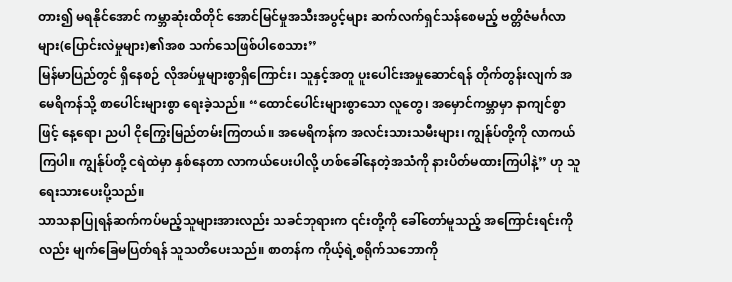တား၍ မရနိုင်အောင် ကမ္ဘာဆုံးထိတိုင် အောင်မြင်မှုအသီးအပွင့်များ ဆက်လက်ရှင်သန်စေမည့် ဗတ္တိဇံမင်္ဂလာများ(ပြောင်းလဲမှုများ)၏အစ သက်သေဖြစ်ပါစေသား’’
မြန်မာပြည်တွင် ရှိနေစဉ် လိုအပ်မှုများစွာရှိကြောင်း၊ သူနှင့်အတူ ပူးပေါင်းအမှုဆောင်ရန် တိုက်တွန်းလျက် အမေရိကန်သို့ စာပေါင်းများစွာ ရေးခဲ့သည်။ ‘‘ထောင်ပေါင်းများစွာသော လူတွေ၊ အမှောင်ကမ္ဘာမှာ နာကျင်စွာဖြင့် နေ့ရော၊ ညပါ ငိုကြွေးမြည်တမ်းကြတယ်။ အမေရိကန်က အလင်းသားသမီးများ၊ ကျွန်ုပ်တို့ကို လာကယ်ကြပါ။ ကျွန်ုပ်တို့ ငရဲထဲမှာ နှစ်နေတာ လာကယ်ပေးပါလို့ ဟစ်ခေါ်နေတဲ့အသံကို နားပိတ်မထားကြပါနဲ့’’ ဟု သူရေးသားပေးပို့သည်။
သာသနာပြုရန်ဆက်ကပ်မည့်သူများအားလည်း သခင်ဘုရားက ၎င်းတို့ကို ခေါ်တော်မူသည့် အကြောင်းရင်းကိုလည်း မျက်ခြေမပြတ်ရန် သူသတိပေးသည်။ စာတန်က ကိုယ့်ရဲ့စရိုက်သဘောကို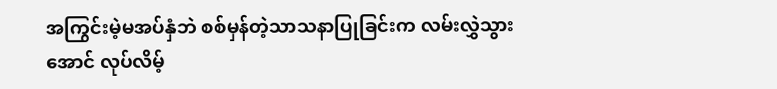အကြွင်းမဲ့မအပ်နှံဘဲ စစ်မှန်တဲ့သာသနာပြုခြင်းက လမ်းလွှဲသွားအောင် လုပ်လိမ့်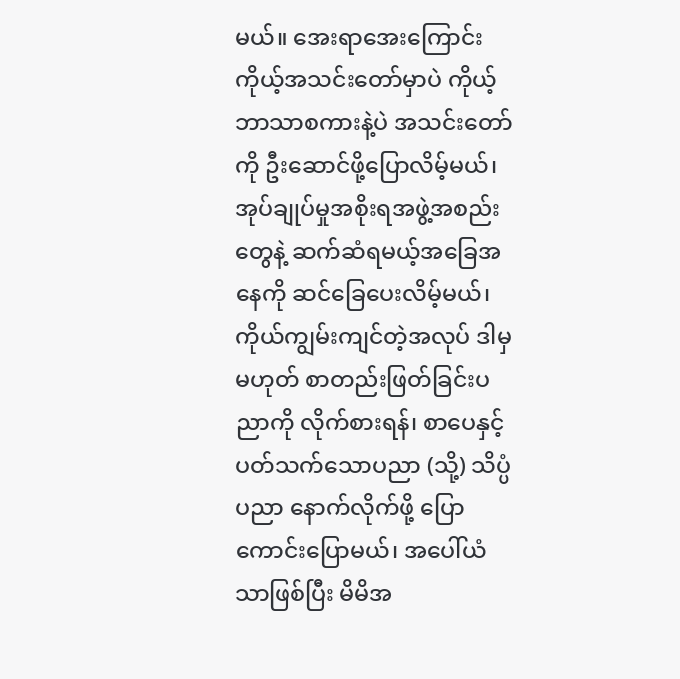မယ်။ အေးရာအေးကြောင်း ကိုယ့်အသင်းတော်မှာပဲ ကိုယ့်ဘာသာစကားနဲ့ပဲ အသင်းတော်ကို ဦးဆောင်ဖို့ပြောလိမ့်မယ်၊ အုပ်ချုပ်မှုအစိုးရအဖွဲ့အစည်းတွေနဲ့ ဆက်ဆံရမယ့်အခြေအနေကို ဆင်ခြေပေးလိမ့်မယ်၊ ကိုယ်ကျွမ်းကျင်တဲ့အလုပ် ဒါမှမဟုတ် စာတည်းဖြတ်ခြင်းပညာကို လိုက်စားရန်၊ စာပေနှင့်ပတ်သက်သောပညာ (သို့) သိပ္ပံပညာ နောက်လိုက်ဖို့ ပြောကောင်းပြောမယ်၊ အပေါ်ယံသာဖြစ်ပြီး မိမိအ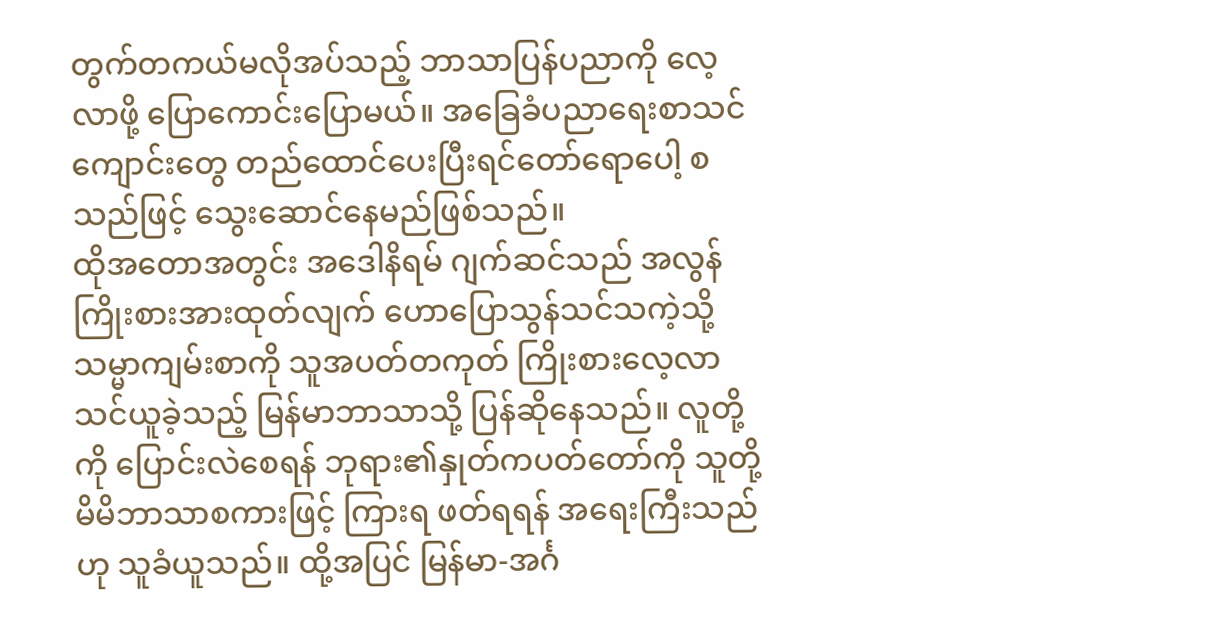တွက်တကယ်မလိုအပ်သည့် ဘာသာပြန်ပညာကို လေ့လာဖို့ ပြောကောင်းပြောမယ်။ အခြေခံပညာရေးစာသင်ကျောင်းတွေ တည်ထောင်ပေးပြီးရင်တော်ရောပေါ့ စသည်ဖြင့် သွေးဆောင်နေမည်ဖြစ်သည်။
ထိုအတောအတွင်း အဒေါနိရမ် ဂျက်ဆင်သည် အလွန်ကြိုးစားအားထုတ်လျက် ဟောပြောသွန်သင်သကဲ့သို့ သမ္မာကျမ်းစာကို သူအပတ်တကုတ် ကြိုးစားလေ့လာသင်ယူခဲ့သည့် မြန်မာဘာသာသို့ ပြန်ဆိုနေသည်။ လူတို့ကို ပြောင်းလဲစေရန် ဘုရား၏နှုတ်ကပတ်တော်ကို သူတို့မိမိဘာသာစကားဖြင့် ကြားရ ဖတ်ရရန် အရေးကြီးသည်ဟု သူခံယူသည်။ ထို့အပြင် မြန်မာ-အင်္ဂ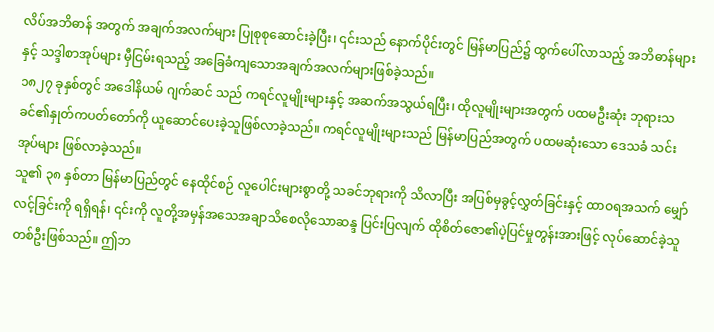လိပ်အဘိဓာန် အတွက် အချက်အလက်များ ပြုစုစုဆောင်းခဲ့ပြီး၊ ၎င်းသည် နောက်ပိုင်းတွင် မြန်မာပြည်၌ ထွက်ပေါ်လာသည့် အဘိဓာန်များနှင့် သဒ္ဒါစာအုပ်များ မှီငြမ်းရသည့် အခြေခံကျသောအချက်အလက်များဖြစ်ခဲ့သည်။
၁၈၂၇ ခုနှစ်တွင် အဒေါနိယမ် ဂျက်ဆင် သည် ကရင်လူမျိုးများနှင့် အဆက်အသွယ်ရပြီး၊ ထိုလူမျိုးများအတွက် ပထမဦးဆုံး ဘုရားသခင်၏နှုတ်ကပတ်တော်ကို ယူဆောင်ပေးခဲ့သူဖြစ်လာခဲ့သည်။ ကရင်လူမျိုးများသည် မြန်မာပြည်အတွက် ပထမဆုံးသော ဒေသခံ သင်းအုပ်များ ဖြစ်လာခဲ့သည်။
သူ၏ ၃၈ နှစ်တာ မြန်မာပြည်တွင် နေထိုင်စဉ် လူပေါင်းများစွာတို့ သခင်ဘုရားကို သိလာပြီး အပြစ်မှခွင့်လွှတ်ခြင်းနှင့် ထာဝရအသက် မျှော်လင့်ခြင်းကို ရရှိရန်၊ ၎င်းကို လူတို့အမှန်အသေအချာသိစေလိုသောဆန္ဒ ပြင်းပြလျက် ထိုစိတ်ဇော၏ပဲ့ပြင်မှုတွန်းအားဖြင့် လုပ်ဆောင်ခဲ့သူတစ်ဦးဖြစ်သည်။ ဤဘ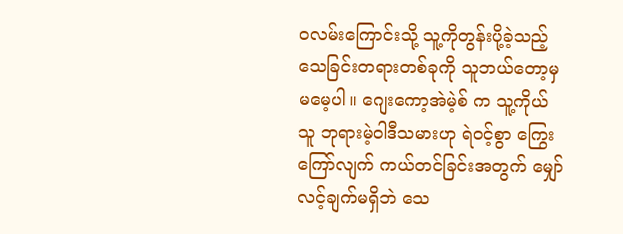ဝလမ်းကြောင်းသို့ သူ့ကိုတွန်းပို့ခဲ့သည့် သေခြင်းတရားတစ်ခုကို သူဘယ်တော့မှ မမေ့ပါ။ ဂျေးကော့အဲမဲ့စ် က သူ့ကိုယ်သူ ဘုရားမဲ့ဝါဒီသမားဟု ရဲဝင့်စွာ ကြွေးကြော်လျက် ကယ်တင်ခြင်းအတွက် မျှော်လင့်ချက်မရှိဘဲ သေ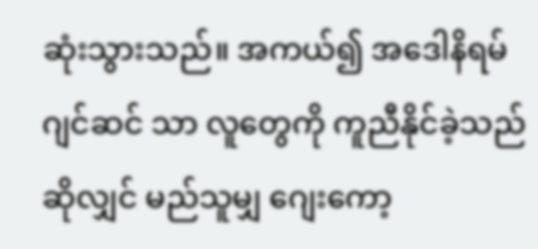ဆုံးသွားသည်။ အကယ်၍ အဒေါနိရမ်ဂျင်ဆင် သာ လူတွေကို ကူညီနိုင်ခဲ့သည်ဆိုလျှင် မည်သူမျှ ဂျေးကော့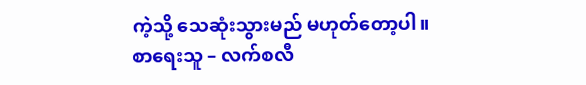ကဲ့သို့ သေဆုံးသွားမည် မဟုတ်တော့ပါ။
စာရေးသူ – လက်စလီ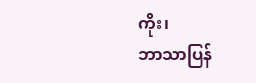ကိုး၊
ဘာသာပြန်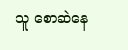သူ စောဆဲနေ